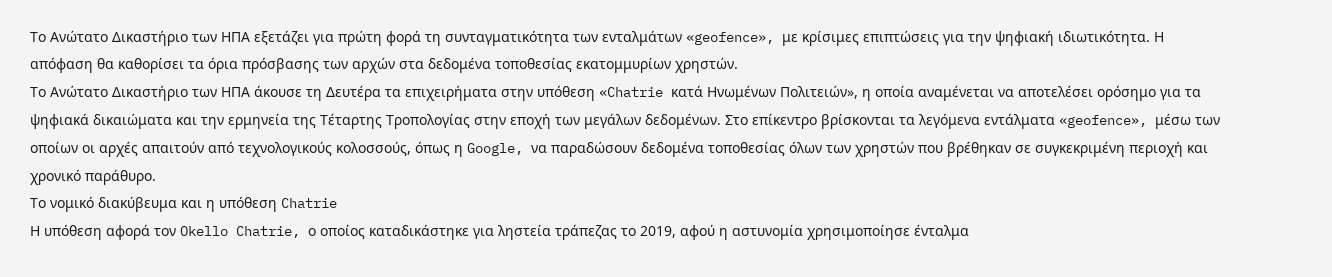Το Ανώτατο Δικαστήριο των ΗΠΑ εξετάζει για πρώτη φορά τη συνταγματικότητα των ενταλμάτων «geofence», με κρίσιμες επιπτώσεις για την ψηφιακή ιδιωτικότητα. Η απόφαση θα καθορίσει τα όρια πρόσβασης των αρχών στα δεδομένα τοποθεσίας εκατομμυρίων χρηστών.
Το Ανώτατο Δικαστήριο των ΗΠΑ άκουσε τη Δευτέρα τα επιχειρήματα στην υπόθεση «Chatrie κατά Ηνωμένων Πολιτειών», η οποία αναμένεται να αποτελέσει ορόσημο για τα ψηφιακά δικαιώματα και την ερμηνεία της Τέταρτης Τροπολογίας στην εποχή των μεγάλων δεδομένων. Στο επίκεντρο βρίσκονται τα λεγόμενα εντάλματα «geofence», μέσω των οποίων οι αρχές απαιτούν από τεχνολογικούς κολοσσούς, όπως η Google, να παραδώσουν δεδομένα τοποθεσίας όλων των χρηστών που βρέθηκαν σε συγκεκριμένη περιοχή και χρονικό παράθυρο.
Το νομικό διακύβευμα και η υπόθεση Chatrie
Η υπόθεση αφορά τον Okello Chatrie, ο οποίος καταδικάστηκε για ληστεία τράπεζας το 2019, αφού η αστυνομία χρησιμοποίησε ένταλμα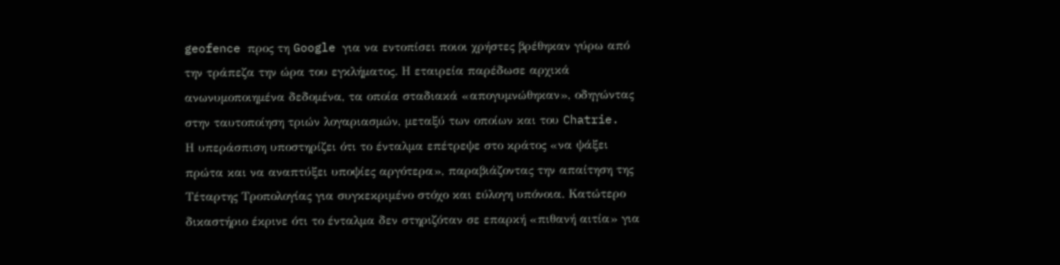geofence προς τη Google για να εντοπίσει ποιοι χρήστες βρέθηκαν γύρω από την τράπεζα την ώρα του εγκλήματος. Η εταιρεία παρέδωσε αρχικά ανωνυμοποιημένα δεδομένα, τα οποία σταδιακά «απογυμνώθηκαν», οδηγώντας στην ταυτοποίηση τριών λογαριασμών, μεταξύ των οποίων και του Chatrie.
Η υπεράσπιση υποστηρίζει ότι το ένταλμα επέτρεψε στο κράτος «να ψάξει πρώτα και να αναπτύξει υποψίες αργότερα», παραβιάζοντας την απαίτηση της Τέταρτης Τροπολογίας για συγκεκριμένο στόχο και εύλογη υπόνοια. Κατώτερο δικαστήριο έκρινε ότι το ένταλμα δεν στηριζόταν σε επαρκή «πιθανή αιτία» για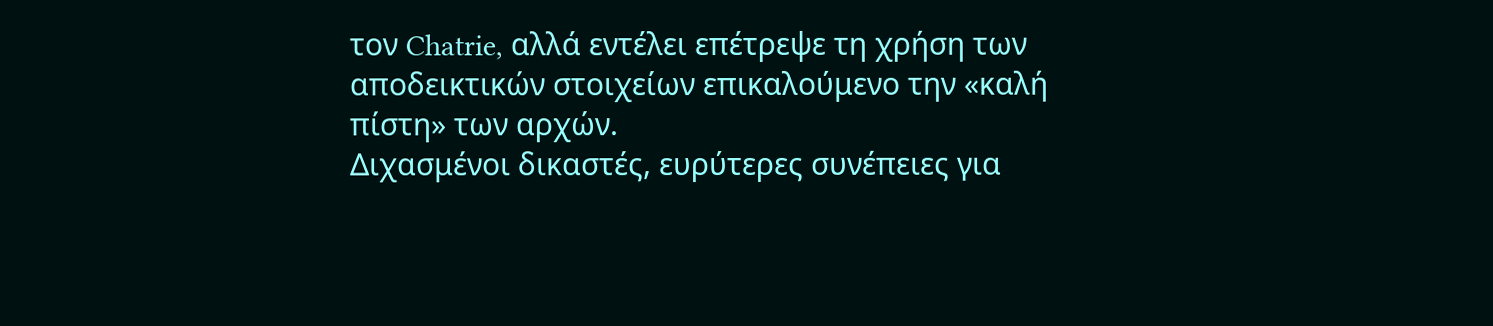τον Chatrie, αλλά εντέλει επέτρεψε τη χρήση των αποδεικτικών στοιχείων επικαλούμενο την «καλή πίστη» των αρχών.
Διχασμένοι δικαστές, ευρύτερες συνέπειες για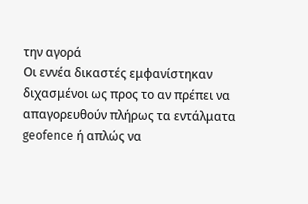την αγορά
Οι εννέα δικαστές εμφανίστηκαν διχασμένοι ως προς το αν πρέπει να απαγορευθούν πλήρως τα εντάλματα geofence ή απλώς να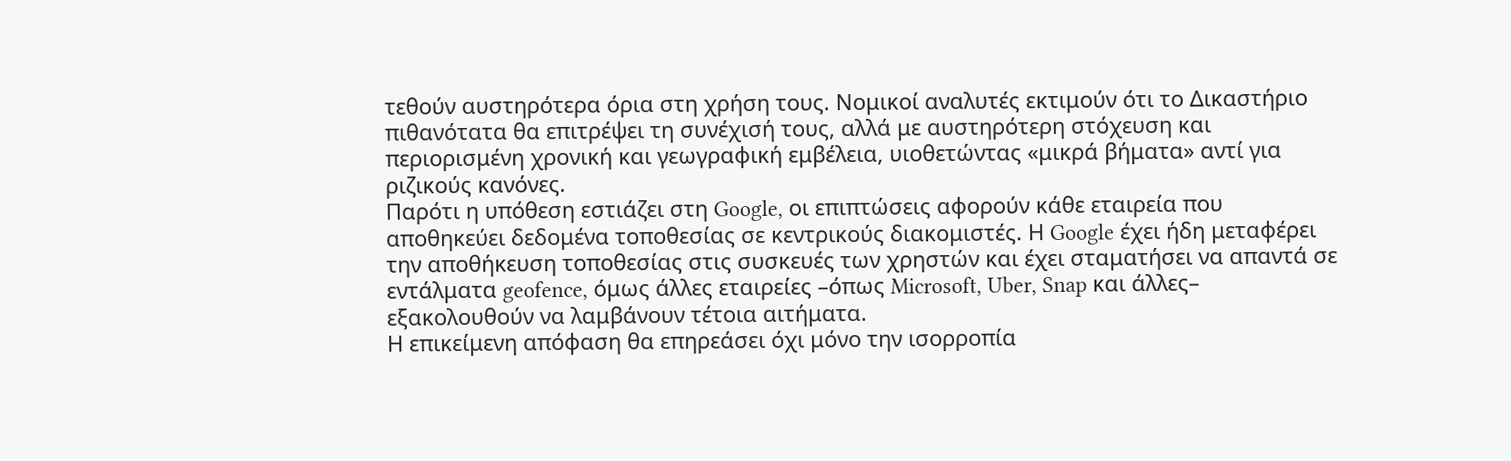τεθούν αυστηρότερα όρια στη χρήση τους. Νομικοί αναλυτές εκτιμούν ότι το Δικαστήριο πιθανότατα θα επιτρέψει τη συνέχισή τους, αλλά με αυστηρότερη στόχευση και περιορισμένη χρονική και γεωγραφική εμβέλεια, υιοθετώντας «μικρά βήματα» αντί για ριζικούς κανόνες.
Παρότι η υπόθεση εστιάζει στη Google, οι επιπτώσεις αφορούν κάθε εταιρεία που αποθηκεύει δεδομένα τοποθεσίας σε κεντρικούς διακομιστές. Η Google έχει ήδη μεταφέρει την αποθήκευση τοποθεσίας στις συσκευές των χρηστών και έχει σταματήσει να απαντά σε εντάλματα geofence, όμως άλλες εταιρείες –όπως Microsoft, Uber, Snap και άλλες– εξακολουθούν να λαμβάνουν τέτοια αιτήματα.
Η επικείμενη απόφαση θα επηρεάσει όχι μόνο την ισορροπία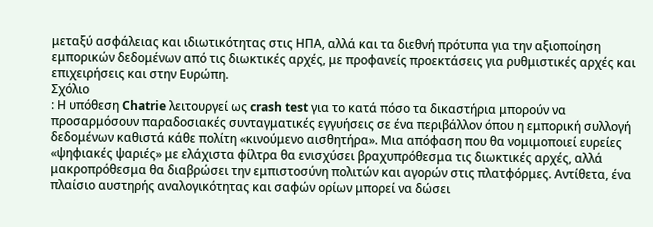μεταξύ ασφάλειας και ιδιωτικότητας στις ΗΠΑ, αλλά και τα διεθνή πρότυπα για την αξιοποίηση εμπορικών δεδομένων από τις διωκτικές αρχές, με προφανείς προεκτάσεις για ρυθμιστικές αρχές και επιχειρήσεις και στην Ευρώπη.
Σχόλιο
: Η υπόθεση Chatrie λειτουργεί ως crash test για το κατά πόσο τα δικαστήρια μπορούν να προσαρμόσουν παραδοσιακές συνταγματικές εγγυήσεις σε ένα περιβάλλον όπου η εμπορική συλλογή δεδομένων καθιστά κάθε πολίτη «κινούμενο αισθητήρα». Μια απόφαση που θα νομιμοποιεί ευρείες «ψηφιακές ψαριές» με ελάχιστα φίλτρα θα ενισχύσει βραχυπρόθεσμα τις διωκτικές αρχές, αλλά μακροπρόθεσμα θα διαβρώσει την εμπιστοσύνη πολιτών και αγορών στις πλατφόρμες. Αντίθετα, ένα πλαίσιο αυστηρής αναλογικότητας και σαφών ορίων μπορεί να δώσει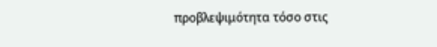προβλεψιμότητα τόσο στις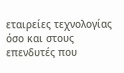εταιρείες τεχνολογίας όσο και στους επενδυτές που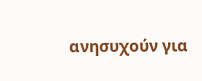ανησυχούν για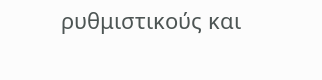ρυθμιστικούς και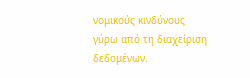νομικούς κινδύνους γύρω από τη διαχείριση δεδομένων.